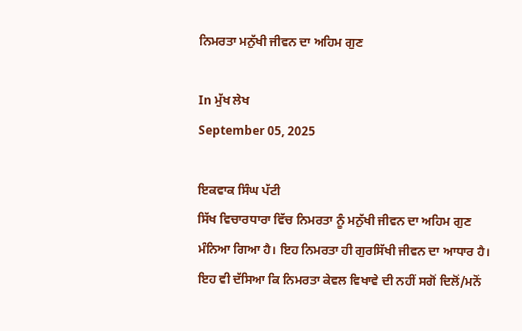ਨਿਮਰਤਾ ਮਨੁੱਖੀ ਜੀਵਨ ਦਾ ਅਹਿਮ ਗੁਣ

In ਮੁੱਖ ਲੇਖ
September 05, 2025

ਇਕਵਾਕ ਸਿੰਘ ਪੱਟੀ
ਸਿੱਖ ਵਿਚਾਰਧਾਰਾ ਵਿੱਚ ਨਿਮਰਤਾ ਨੂੰ ਮਨੁੱਖੀ ਜੀਵਨ ਦਾ ਅਹਿਮ ਗੁਣ ਮੰਨਿਆ ਗਿਆ ਹੈ। ਇਹ ਨਿਮਰਤਾ ਹੀ ਗੁਰਸਿੱਖੀ ਜੀਵਨ ਦਾ ਆਧਾਰ ਹੈ। ਇਹ ਵੀ ਦੱਸਿਆ ਕਿ ਨਿਮਰਤਾ ਕੇਵਲ ਵਿਖਾਵੇ ਦੀ ਨਹੀਂ ਸਗੋਂ ਦਿਲੋਂ/ਮਨੋਂ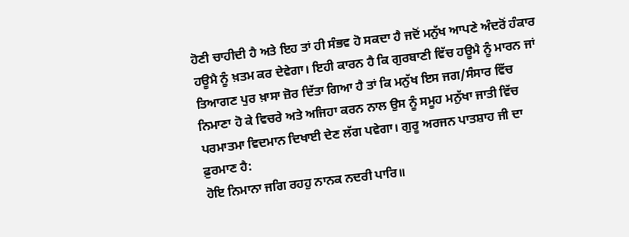ਹੋਣੀ ਚਾਹੀਦੀ ਹੈ ਅਤੇ ਇਹ ਤਾਂ ਹੀ ਸੰਭਵ ਹੋ ਸਕਦਾ ਹੈ ਜਦੋਂ ਮਨੁੱਖ ਆਪਣੇ ਅੰਦਰੋਂ ਹੰਕਾਰ ਹਊਮੈ ਨੂੰ ਖ਼ਤਮ ਕਰ ਦੇਵੇਗਾ। ਇਹੀ ਕਾਰਨ ਹੈ ਕਿ ਗੁਰਬਾਣੀ ਵਿੱਚ ਹਊਮੈ ਨੂੰ ਮਾਰਨ ਜਾਂ ਤਿਆਗਣ ਪੁਰ ਖ਼ਾਸਾ ਜ਼ੋਰ ਦਿੱਤਾ ਗਿਆ ਹੈ ਤਾਂ ਕਿ ਮਨੁੱਖ ਇਸ ਜਗ/ਸੰਸਾਰ ਵਿੱਚ ਨਿਮਾਣਾ ਹੋ ਕੇ ਵਿਚਰੇ ਅਤੇ ਅਜਿਹਾ ਕਰਨ ਨਾਲ ਉਸ ਨੂੰ ਸਮੂਹ ਮਨੁੱਖਾ ਜਾਤੀ ਵਿੱਚ ਪਰਮਾਤਮਾ ਵਿਦਮਾਨ ਦਿਖਾਈ ਦੇਣ ਲੱਗ ਪਵੇਗਾ। ਗੁਰੂ ਅਰਜਨ ਪਾਤਸ਼ਾਹ ਜੀ ਦਾ ਫ਼ੁਰਮਾਣ ਹੈ:
ਹੋਇ ਨਿਮਾਨਾ ਜਗਿ ਰਹਹੁ ਨਾਨਕ ਨਦਰੀ ਪਾਰਿ॥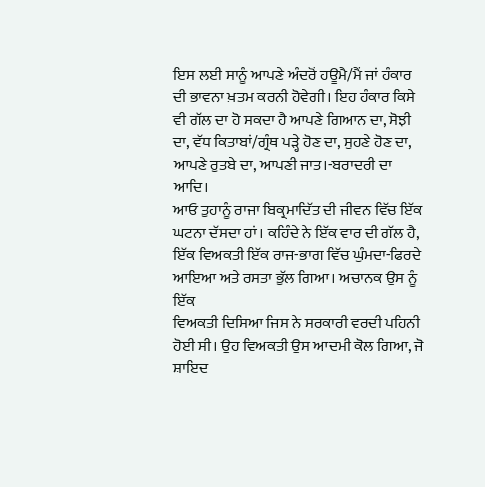ਇਸ ਲਈ ਸਾਨੂੰ ਆਪਣੇ ਅੰਦਰੋਂ ਹਊਮੈ/ਮੈਂ ਜਾਂ ਹੰਕਾਰ ਦੀ ਭਾਵਨਾ ਖ਼ਤਮ ਕਰਨੀ ਹੋਵੇਗੀ। ਇਹ ਹੰਕਾਰ ਕਿਸੇ ਵੀ ਗੱਲ ਦਾ ਹੋ ਸਕਦਾ ਹੈ ਆਪਣੇ ਗਿਆਨ ਦਾ, ਸੋਝੀ ਦਾ, ਵੱਧ ਕਿਤਾਬਾਂ/ਗ੍ਰੰਥ ਪੜ੍ਹੇ ਹੋਣ ਦਾ, ਸੁਹਣੇ ਹੋਣ ਦਾ, ਆਪਣੇ ਰੁਤਬੇ ਦਾ, ਆਪਣੀ ਜਾਤ।-ਬਰਾਦਰੀ ਦਾ ਆਦਿ।
ਆਓ ਤੁਹਾਨੂੰ ਰਾਜਾ ਬਿਕ੍ਰਮਾਦਿੱਤ ਦੀ ਜੀਵਨ ਵਿੱਚ ਇੱਕ ਘਟਨਾ ਦੱਸਦਾ ਹਾਂ। ਕਹਿੰਦੇ ਨੇ ਇੱਕ ਵਾਰ ਦੀ ਗੱਲ ਹੈ, ਇੱਕ ਵਿਅਕਤੀ ਇੱਕ ਰਾਜ-ਭਾਗ ਵਿੱਚ ਘੁੰਮਦਾ-ਫਿਰਦੇ ਆਇਆ ਅਤੇ ਰਸਤਾ ਭੁੱਲ ਗਿਆ। ਅਚਾਨਕ ਉਸ ਨੂੰ ਇੱਕ
ਵਿਅਕਤੀ ਦਿਸਿਆ ਜਿਸ ਨੇ ਸਰਕਾਰੀ ਵਰਦੀ ਪਹਿਨੀ ਹੋਈ ਸੀ। ਉਹ ਵਿਅਕਤੀ ਉਸ ਆਦਮੀ ਕੋਲ ਗਿਆ, ਜੋ ਸ਼ਾਇਦ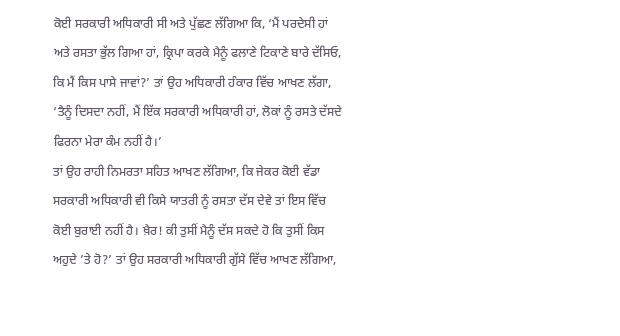ਕੋਈ ਸਰਕਾਰੀ ਅਧਿਕਾਰੀ ਸੀ ਅਤੇ ਪੁੱਛਣ ਲੱਗਿਆ ਕਿ, ‘ਮੈਂ ਪਰਦੇਸੀ ਹਾਂ ਅਤੇ ਰਸਤਾ ਭੁੱਲ ਗਿਆ ਹਾਂ, ਕ੍ਰਿਪਾ ਕਰਕੇ ਮੈਨੂੰ ਫਲਾਣੇ ਟਿਕਾਣੇ ਬਾਰੇ ਦੱਸਿਓ, ਕਿ ਮੈਂ ਕਿਸ ਪਾਸੇ ਜਾਵਾਂ?’ ਤਾਂ ਉਹ ਅਧਿਕਾਰੀ ਹੰਕਾਰ ਵਿੱਚ ਆਖਣ ਲੱਗਾ, ‘ਤੈਨੂੰ ਦਿਸਦਾ ਨਹੀਂ, ਮੈਂ ਇੱਕ ਸਰਕਾਰੀ ਅਧਿਕਾਰੀ ਹਾਂ, ਲੋਕਾਂ ਨੂੰ ਰਸਤੇ ਦੱਸਦੇ ਫਿਰਨਾ ਮੇਰਾ ਕੰਮ ਨਹੀਂ ਹੈ।’
ਤਾਂ ਉਹ ਰਾਹੀ ਨਿਮਰਤਾ ਸਹਿਤ ਆਖਣ ਲੱਗਿਆ, ਕਿ ਜੇਕਰ ਕੋਈ ਵੱਡਾ ਸਰਕਾਰੀ ਅਧਿਕਾਰੀ ਵੀ ਕਿਸੇ ਯਾਤਰੀ ਨੂੰ ਰਸਤਾ ਦੱਸ ਦੇਵੇ ਤਾਂ ਇਸ ਵਿੱਚ ਕੋਈ ਬੁਰਾਈ ਨਹੀਂ ਹੈ। ਖ਼ੈਰ! ਕੀ ਤੁਸੀਂ ਮੈਨੂੰ ਦੱਸ ਸਕਦੇ ਹੋ ਕਿ ਤੁਸੀਂ ਕਿਸ ਅਹੁਦੇ ’ਤੇ ਹੋ?’ ਤਾਂ ਉਹ ਸਰਕਾਰੀ ਅਧਿਕਾਰੀ ਗੁੱਸੇ ਵਿੱਚ ਆਖਣ ਲੱਗਿਆ,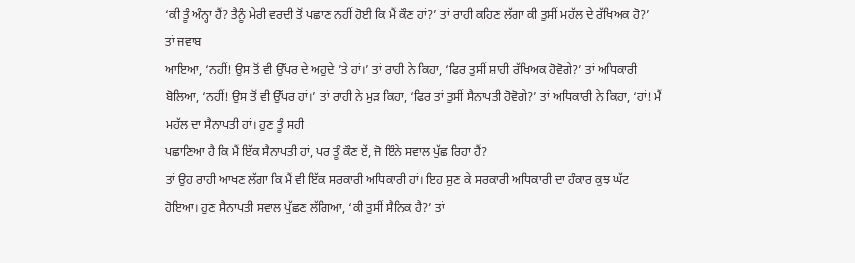‘ਕੀ ਤੂੰ ਅੰਨ੍ਹਾ ਹੈਂ? ਤੈਨੂੰ ਮੇਰੀ ਵਰਦੀ ਤੋਂ ਪਛਾਣ ਨਹੀਂ ਹੋਈ ਕਿ ਮੈਂ ਕੌਣ ਹਾਂ?’ ਤਾਂ ਰਾਹੀ ਕਹਿਣ ਲੱਗਾ ਕੀ ਤੁਸੀਂ ਮਹੱਲ ਦੇ ਰੱਖਿਅਕ ਹੋ?’ ਤਾਂ ਜਵਾਬ
ਆਇਆ, ‘ਨਹੀਂ! ਉਸ ਤੋਂ ਵੀ ਉੱਪਰ ਦੇ ਅਹੁਦੇ ’ਤੇ ਹਾਂ।’ ਤਾਂ ਰਾਹੀ ਨੇ ਕਿਹਾ, ‘ਫਿਰ ਤੁਸੀਂ ਸ਼ਾਹੀ ਰੱਖਿਅਕ ਹੋਵੋਗੇ?’ ਤਾਂ ਅਧਿਕਾਰੀ ਬੋਲਿਆ, ‘ਨਹੀਂ! ਉਸ ਤੋਂ ਵੀ ਉੱਪਰ ਹਾਂ।’ ਤਾਂ ਰਾਹੀ ਨੇ ਮੁੜ ਕਿਹਾ, ‘ਫਿਰ ਤਾਂ ਤੁਸੀਂ ਸੈਨਾਪਤੀ ਹੋਵੋਗੇ?’ ਤਾਂ ਅਧਿਕਾਰੀ ਨੇ ਕਿਹਾ, ‘ਹਾਂ! ਮੈਂ ਮਹੱਲ ਦਾ ਸੈਨਾਪਤੀ ਹਾਂ। ਹੁਣ ਤੂੰ ਸਹੀ
ਪਛਾਣਿਆ ਹੈ ਕਿ ਮੈਂ ਇੱਕ ਸੈਨਾਪਤੀ ਹਾਂ, ਪਰ ਤੂੰ ਕੌਣ ਏਂ, ਜੋ ਇੰਨੇ ਸਵਾਲ ਪੁੱਛ ਰਿਹਾ ਹੈਂ?
ਤਾਂ ਉਹ ਰਾਹੀ ਆਖਣ ਲੱਗਾ ਕਿ ਮੈਂ ਵੀ ਇੱਕ ਸਰਕਾਰੀ ਅਧਿਕਾਰੀ ਹਾਂ। ਇਹ ਸੁਣ ਕੇ ਸਰਕਾਰੀ ਅਧਿਕਾਰੀ ਦਾ ਹੰਕਾਰ ਕੁਝ ਘੱਟ ਹੋਇਆ। ਹੁਣ ਸੈਨਾਪਤੀ ਸਵਾਲ ਪੁੱਛਣ ਲੱਗਿਆ, ‘ਕੀ ਤੁਸੀਂ ਸੈਨਿਕ ਹੈ?’ ਤਾਂ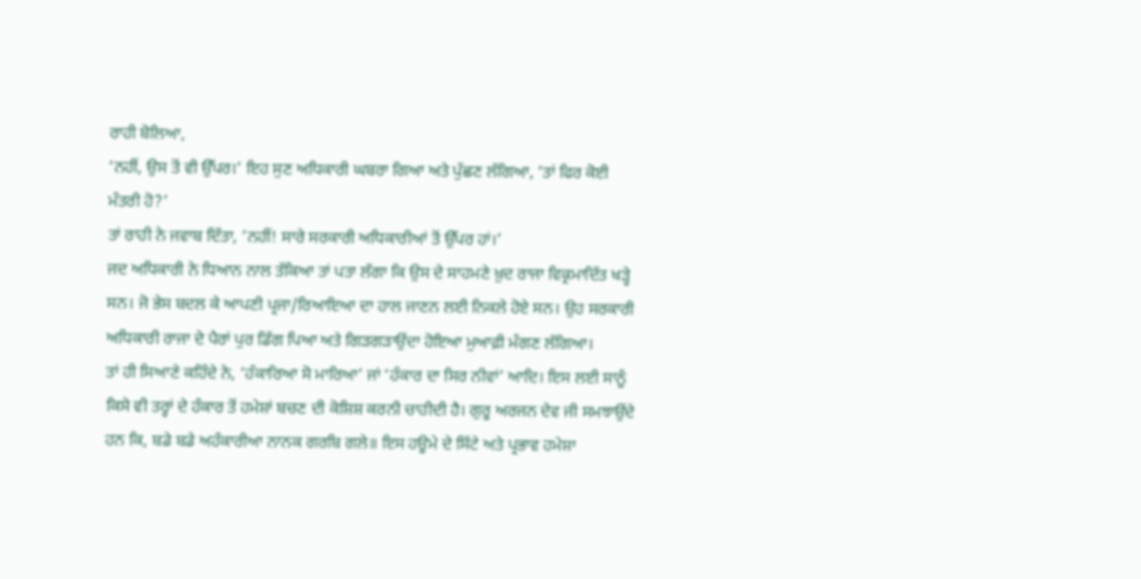ਰਾਹੀ ਬੋਲਿਆ,
‘ਨਹੀਂ, ਉਸ ਤੋਂ ਵੀ ਉੱਪਰ।’ ਇਹ ਸੁਣ ਅਧਿਕਾਰੀ ਘਬਰਾ ਗਿਆ ਅਤੇ ਪੁੱਛਣ ਲੱਗਿਆ, ‘ਤਾਂ ਫਿਰ ਕੋਈ ਮੰਤਰੀ ਹੋ?’
ਤਾਂ ਰਾਹੀ ਨੇ ਜਵਾਬ ਦਿੱਤਾ, ‘ਨਹੀਂ! ਸਾਰੇ ਸਰਕਾਰੀ ਅਧਿਕਾਰੀਆਂ ਤੋਂ ਉੱਪਰ ਹਾਂ।’
ਜਦ ਅਧਿਕਾਰੀ ਨੇ ਧਿਆਨ ਨਾਲ ਤੱਕਿਆ ਤਾਂ ਪਤਾ ਲੱਗਾ ਕਿ ਉਸ ਦੇ ਸਾਹਮਣੇ ਖ਼ੁਦ ਰਾਜਾ ਵਿਕ੍ਰਮਾਦਿੱਤ ਖੜ੍ਹੇ ਸਨ। ਜੋ ਭੇਸ ਬਦਲ ਕੇ ਆਪਣੀ ਪ੍ਰਜਾ/ਰਿਆਇਆ ਦਾ ਹਾਲ ਜਾਣਨ ਲਈ ਨਿਕਲੇ ਹੋਏ ਸਨ। ਉਹ ਸਰਕਾਰੀ ਅਧਿਕਾਰੀ ਰਾਜਾ ਦੇ ਪੈਰਾਂ ਪੁਰ ਡਿੱਗ ਪਿਆ ਅਤੇ ਗਿੜਗੜਾਉਂਦਾ ਹੋਇਆ ਮੁਆਫ਼ੀ ਮੰਗਣ ਲੱਗਿਆ।
ਤਾਂ ਹੀ ਸਿਆਣੇ ਕਹਿੰਦੇ ਨੇ, ‘ਹੰਕਾਰਿਆ ਸੋ ਮਾਰਿਆ’ ਜਾਂ ‘ਹੰਕਾਰ ਦਾ ਸਿਰ ਨੀਵਾਂ’ ਆਦਿ। ਇਸ ਲਈ ਸਾਨੂੰ ਕਿਸੇ ਵੀ ਤਰ੍ਹਾਂ ਦੇ ਹੰਕਾਰ ਤੋਂ ਹਮੇਸ਼ਾਂ ਬਚਣ ਦੀ ਕੋਸ਼ਿਸ਼ ਕਰਨੀ ਚਾਹੀਦੀ ਹੈ। ਗੁਰੂ ਅਰਜਨ ਦੇਵ ਜੀ ਸਮਝਾਉਂਦੇ ਹਨ ਕਿ, ਬਡੇ ਬਡੇ ਅਹੰਕਾਰੀਆ ਨਾਨਕ ਗਰਬਿ ਗਲੇ॥ ਇਸ ਹਊਮੇ ਦੇ ਸਿੱਟੇ ਅਤੇ ਪ੍ਰਭਾਵ ਹਮੇਸ਼ਾ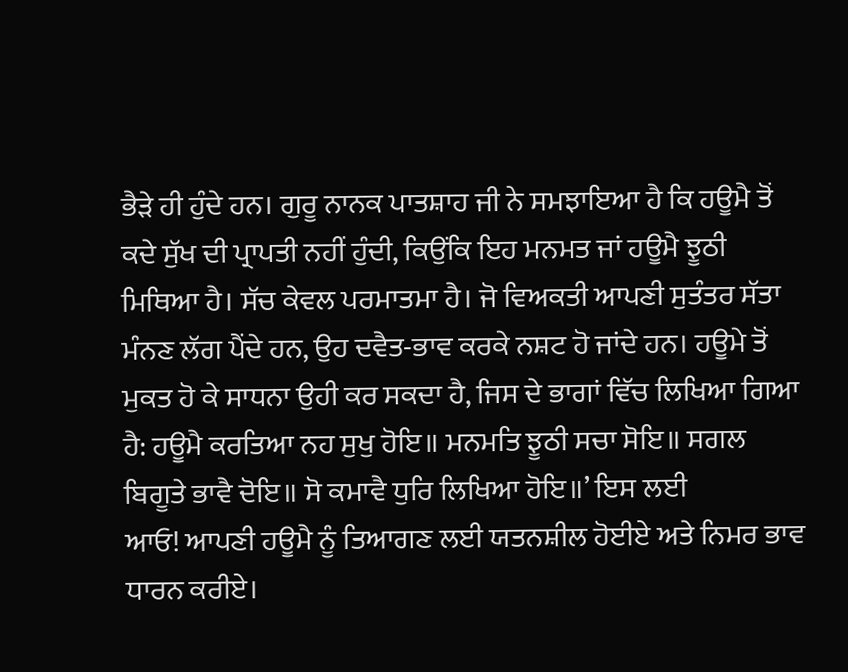ਭੈੜੇ ਹੀ ਹੁੰਦੇ ਹਨ। ਗੁਰੂ ਨਾਨਕ ਪਾਤਸ਼ਾਹ ਜੀ ਨੇ ਸਮਝਾਇਆ ਹੈ ਕਿ ਹਊਮੈ ਤੋਂ ਕਦੇ ਸੁੱਖ ਦੀ ਪ੍ਰਾਪਤੀ ਨਹੀਂ ਹੁੰਦੀ, ਕਿਉਂਕਿ ਇਹ ਮਨਮਤ ਜਾਂ ਹਊਮੈ ਝੂਠੀ ਮਿਥਿਆ ਹੈ। ਸੱਚ ਕੇਵਲ ਪਰਮਾਤਮਾ ਹੈ। ਜੋ ਵਿਅਕਤੀ ਆਪਣੀ ਸੁਤੰਤਰ ਸੱਤਾ ਮੰਨਣ ਲੱਗ ਪੈਂਦੇ ਹਨ, ਉਹ ਦਵੈਤ-ਭਾਵ ਕਰਕੇ ਨਸ਼ਟ ਹੋ ਜਾਂਦੇ ਹਨ। ਹਊਮੇ ਤੋਂ ਮੁਕਤ ਹੋ ਕੇ ਸਾਧਨਾ ਉਹੀ ਕਰ ਸਕਦਾ ਹੈ, ਜਿਸ ਦੇ ਭਾਗਾਂ ਵਿੱਚ ਲਿਖਿਆ ਗਿਆ ਹੈ: ਹਊਮੈ ਕਰਤਿਆ ਨਹ ਸੁਖੁ ਹੋਇ॥ ਮਨਮਤਿ ਝੂਠੀ ਸਚਾ ਸੋਇ॥ ਸਗਲ ਬਿਗੂਤੇ ਭਾਵੈ ਦੋਇ॥ ਸੋ ਕਮਾਵੈ ਧੁਰਿ ਲਿਖਿਆ ਹੋਇ॥’ ਇਸ ਲਈ
ਆਓ! ਆਪਣੀ ਹਊਮੈ ਨੂੰ ਤਿਆਗਣ ਲਈ ਯਤਨਸ਼ੀਲ ਹੋਈਏ ਅਤੇ ਨਿਮਰ ਭਾਵ ਧਾਰਨ ਕਰੀਏ।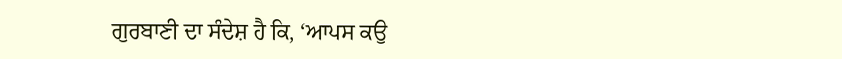ਗੁਰਬਾਣੀ ਦਾ ਸੰਦੇਸ਼ ਹੈ ਕਿ, ‘ਆਪਸ ਕਉ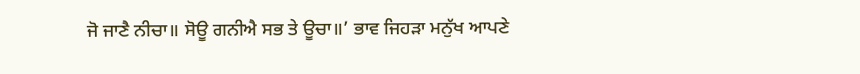ਜੋ ਜਾਣੈ ਨੀਚਾ॥ ਸੋਊ ਗਨੀਐ ਸਭ ਤੇ ਊਚਾ॥’ ਭਾਵ ਜਿਹੜਾ ਮਨੁੱਖ ਆਪਣੇ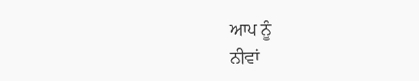ਆਪ ਨੂੰ
ਨੀਵਾਂ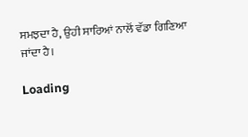ਸਮਝਦਾ ਹੈ, ਉਹੀ ਸਾਰਿਆਂ ਨਾਲੋਂ ਵੱਡਾ ਗਿਣਿਆ ਜਾਂਦਾ ਹੈ।

Loading